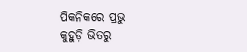ପିକନିକରେ ପ୍ରଭୁ
କୁହୁଡ଼ି ଭିତରୁ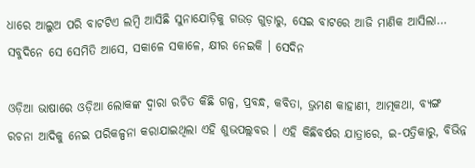ଧାରେ ଆଲୁଅ ପରି ବାଟଟିଏ ଲମ୍ବି ଆସିଛି ସୁନାଯୋଡ଼ିକୁ ଗଉଡ଼ ଗୁଡ଼ାରୁ, ସେଇ ବାଟରେ ଆଜି ମାଣିକ ଆସିଲା… ସବୁଦିନେ ସେ ସେମିତି ଆସେ, ସକାଳେ ସକାଳେ, କ୍ଷୀର ନେଇକି । ସେଦିନ

ଓଡ଼ିଆ ଭାଷାରେ ଓଡ଼ିଆ ଲୋକଙ୍କ ଦ୍ୱାରା ରଚିତ କିଛି ଗଳ୍ପ, ପ୍ରବନ୍ଧ, କବିତା, ଭ୍ରମଣ କାହାଣୀ, ଆତ୍ମକଥା, ବ୍ୟଙ୍ଗ ରଚନା ଆଦିକୁ ନେଇ ପରିକଳ୍ପନା କରାଯାଇଥିଲା ଏହି ଶୁଭପଲ୍ଲବର । ଏହି କିଛିବର୍ଷର ଯାତ୍ରାରେ, ଇ-ପତ୍ରିକାରୁ, ବିଭିନ୍ନ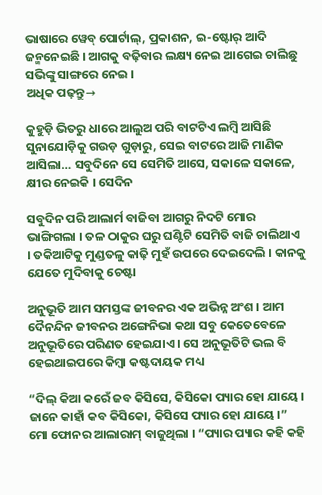ଭାଷାରେ ୱେବ୍ ପୋର୍ଟାଲ୍, ପ୍ରକାଶନ, ଇ-ଷ୍ଟୋର୍ ଆଦି ଜନ୍ମନେଇଛି । ଆଗକୁ ବଢ଼ିବାର ଲକ୍ଷ୍ୟ ନେଇ ଆଗେଇ ଚାଲିଛୁ ସଭିଙ୍କୁ ସାଙ୍ଗରେ ନେଇ ।
ଅଧିକ ପଢ଼ନ୍ତୁ→

କୁହୁଡ଼ି ଭିତରୁ ଧାରେ ଆଲୁଅ ପରି ବାଟଟିଏ ଲମ୍ବି ଆସିଛି ସୁନାଯୋଡ଼ିକୁ ଗଉଡ଼ ଗୁଡ଼ାରୁ, ସେଇ ବାଟରେ ଆଜି ମାଣିକ ଆସିଲା… ସବୁଦିନେ ସେ ସେମିତି ଆସେ, ସକାଳେ ସକାଳେ, କ୍ଷୀର ନେଇକି । ସେଦିନ

ସବୁଦିନ ପରି ଆଲାର୍ମ ବାଜିବା ଆଗରୁ ନିଦଟି ମୋର ଭାଙ୍ଗିଗଲା । ତଳ ଠାକୁର ଘରୁ ଘଣ୍ଟିଟି ସେମିତି ବାଜି ଚାଲିଥାଏ । ତକିଆଟିକୁ ମୁଣ୍ଡତଳୁ କାଢ଼ି ମୁହଁ ଉପରେ ଦେଇଦେଲି । କାନକୁ ଯେତେ ମୁଦିବାକୁ ଚେଷ୍ଟା

ଅନୁଭୂତି ଆମ ସମସ୍ତଙ୍କ ଜୀବନର ଏକ ଅଭିନ୍ନ ଅଂଶ । ଆମ ଦୈନନ୍ଦିନ ଜୀବନର ଅଙ୍ଗେନିଭା କଥା ସବୁ କେତେବେଳେ ଅନୁଭୂତିରେ ପରିଣତ ହେଇଯାଏ । ସେ ଅନୁଭୂତିଟି ଭଲ ବି ହେଇଥାଇପରେ କିମ୍ବା କଷ୍ଟଦାୟକ ମଧ୍ୟ

“ଦିଲ୍ କିଆ କରେଁ ଜବ କିସିସେ, କିସିକୋ ପ୍ୟାର ହୋ ଯାୟେ । ଜାନେ କାହାଁ କବ କିସିକୋ, କିସିସେ ପ୍ୟାର ହୋ ଯାୟେ ।” ମୋ ଫୋନର ଆଲାରାମ୍ ବାଜୁଥିଲା । “ପ୍ୟାର ପ୍ୟାର କହି କହି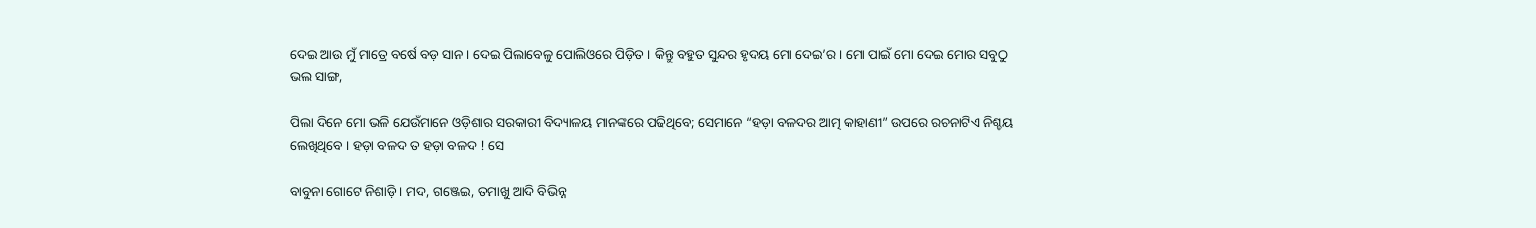ଦେଇ ଆଉ ମୁଁ ମାତ୍ରେ ବର୍ଷେ ବଡ଼ ସାନ । ଦେଇ ପିଲାବେଳୁ ପୋଲିଓରେ ପିଡ଼ିତ । କିନ୍ତୁ ବହୁତ ସୁନ୍ଦର ହୃଦୟ ମୋ ଦେଇ’ର । ମୋ ପାଇଁ ମୋ ଦେଇ ମୋର ସବୁଠୁ ଭଲ ସାଙ୍ଗ,

ପିଲା ଦିନେ ମୋ ଭଳି ଯେଉଁମାନେ ଓଡ଼ିଶାର ସରକାରୀ ବିଦ୍ୟାଳୟ ମାନଙ୍କରେ ପଢିଥିବେ; ସେମାନେ “ହଡ଼ା ବଳଦର ଆତ୍ମ କାହାଣୀ” ଉପରେ ରଚନାଟିଏ ନିଶ୍ଚୟ ଲେଖିଥିବେ । ହଡ଼ା ବଳଦ ତ ହଡ଼ା ବଳଦ ! ସେ

ବାବୁନା ଗୋଟେ ନିଶାଡ଼ି । ମଦ, ଗଞ୍ଜେଇ, ତମାଖୁ ଆଦି ବିଭିନ୍ନ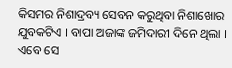କିସମର ନିଶାଦ୍ରବ୍ୟ ସେବନ କରୁଥିବା ନିଶାଖୋର ଯୁବକଟିଏ । ବାପା ଅଜାଙ୍କ ଜମିଦାରୀ ଦିନେ ଥିଲା । ଏବେ ସେ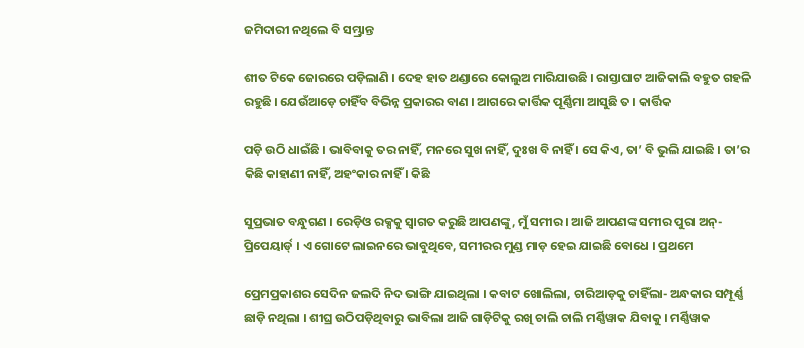ଜମିଦାରୀ ନଥିଲେ ବି ସମ୍ଭ୍ରାନ୍ତ

ଶୀତ ଟିକେ ଜୋରରେ ପଡ଼ିଲାଣି । ଦେହ ହାତ ଥଣ୍ଡାରେ କୋଲୁଅ ମାରିଯାଉଛି । ରାସ୍ତାଘାଟ ଆଜିକାଲି ବହୁତ ଗହଳି ରହୁଛି । ଯେଉଁଆଡ଼େ ଚାହିଁବ ବିଭିନ୍ନ ପ୍ରକାରର ବାଣ । ଆଗରେ କାର୍ତ୍ତିକ ପୂର୍ଣ୍ଣିମା ଆସୁଛି ତ । କାର୍ତ୍ତିକ

ପଡ଼ି ଉଠି ଧାଇଁଛି । ଭାବିବାକୁ ତର ନାହିଁ, ମନରେ ସୁଖ ନାହିଁ, ଦୁଃଖ ବି ନାହିଁ । ସେ କିଏ, ତା’ ବି ଭୁଲି ଯାଇଛି । ତା’ର କିଛି କାହାଣୀ ନାହିଁ, ଅହଂକାର ନାହିଁ । କିଛି

ସୁପ୍ରଭାତ ବନ୍ଧୁଗଣ । ରେଡ଼ିଓ ରକ୍ସକୁ ସ୍ୱାଗତ କରୁଛି ଆପଣଙ୍କୁ, ମୁଁ ସମୀର । ଆଜି ଆପଣଙ୍କ ସମୀର ପୁରା ଅନ୍-ପ୍ରିପେୟାର୍ଡ୍ । ଏ ଗୋଟେ ଲାଇନରେ ଭାବୁଥିବେ, ସମୀରର ମୁଣ୍ଡ ମାଡ଼ ହେଇ ଯାଇଛି ବୋଧେ । ପ୍ରଥମେ

ପ୍ରେମପ୍ରକାଶର ସେଦିନ ଜଲଦି ନିଦ ଭାଙ୍ଗି ଯାଇଥିଲା । କବାଟ ଖୋଲିଲା, ଚାରିଆଡ଼କୁ ଚାହିଁଲା- ଅନ୍ଧକାର ସମ୍ପୂର୍ଣ୍ଣ ଛାଡ଼ି ନଥିଲା । ଶୀଘ୍ର ଉଠିପଡ଼ିଥିବାରୁ ଭାବିଲା ଆଜି ଗାଡ଼ିଟିକୁ ରଖି ଚାଲି ଚାଲି ମର୍ଣ୍ଣିୱାକ ଯିବାକୁ । ମର୍ଣ୍ଣିୱାକ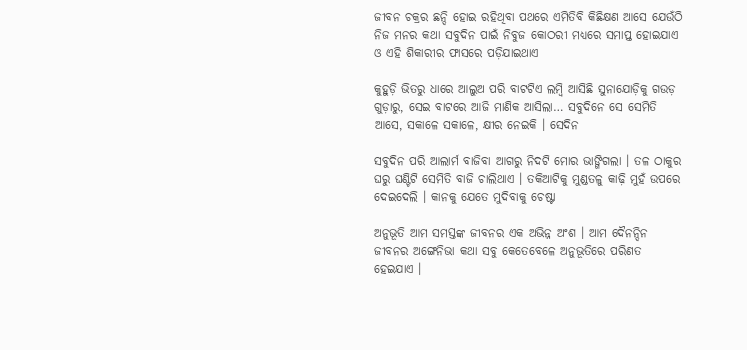ଜୀବନ ଚକ୍ରର ଛନ୍ଦି ହୋଇ ରହିଥିବା ପଥରେ ଏମିତିବି କିଛିକ୍ଷଣ ଆସେ ଯେଉଁଠି ନିଜ ମନର କଥା ସବୁଦିନ ପାଇଁ ନିବୁଜ କୋଠରୀ ମଧ୍ୟରେ ସମାପ୍ତ ହୋଇଯାଏ ଓ ଏହି ଶିକାରୀର ଫାସରେ ପଡ଼ିଯାଇଥାଏ

କୁହୁଡ଼ି ଭିତରୁ ଧାରେ ଆଲୁଅ ପରି ବାଟଟିଏ ଲମ୍ବି ଆସିଛି ସୁନାଯୋଡ଼ିକୁ ଗଉଡ଼ ଗୁଡ଼ାରୁ, ସେଇ ବାଟରେ ଆଜି ମାଣିକ ଆସିଲା… ସବୁଦିନେ ସେ ସେମିତି ଆସେ, ସକାଳେ ସକାଳେ, କ୍ଷୀର ନେଇକି । ସେଦିନ

ସବୁଦିନ ପରି ଆଲାର୍ମ ବାଜିବା ଆଗରୁ ନିଦଟି ମୋର ଭାଙ୍ଗିଗଲା । ତଳ ଠାକୁର ଘରୁ ଘଣ୍ଟିଟି ସେମିତି ବାଜି ଚାଲିଥାଏ । ତକିଆଟିକୁ ମୁଣ୍ଡତଳୁ କାଢ଼ି ମୁହଁ ଉପରେ ଦେଇଦେଲି । କାନକୁ ଯେତେ ମୁଦିବାକୁ ଚେଷ୍ଟା

ଅନୁଭୂତି ଆମ ସମସ୍ତଙ୍କ ଜୀବନର ଏକ ଅଭିନ୍ନ ଅଂଶ । ଆମ ଦୈନନ୍ଦିନ ଜୀବନର ଅଙ୍ଗେନିଭା କଥା ସବୁ କେତେବେଳେ ଅନୁଭୂତିରେ ପରିଣତ ହେଇଯାଏ ।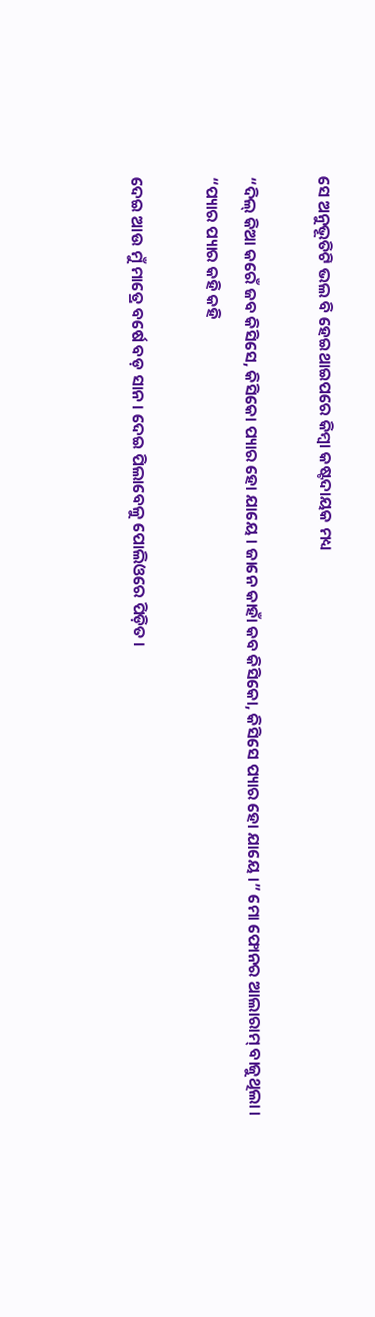ସେ ଅନୁଭୂତିଟି ଭଲ ବି ହେଇଥାଇପରେ କିମ୍ବା କଷ୍ଟଦାୟକ ମଧ୍ୟ

“ଦିଲ୍ କିଆ କରେଁ ଜବ କିସିସେ, କିସିକୋ ପ୍ୟାର ହୋ ଯାୟେ । ଜାନେ କାହାଁ କବ କିସିକୋ, କିସିସେ ପ୍ୟାର ହୋ ଯାୟେ ।” ମୋ ଫୋନର ଆଲାରାମ୍ ବାଜୁଥିଲା । “ପ୍ୟାର ପ୍ୟାର କହି କହି

ଦେଇ ଆଉ ମୁଁ ମାତ୍ରେ ବର୍ଷେ ବଡ଼ ସାନ । ଦେଇ ପିଲାବେଳୁ ପୋଲିଓରେ ପିଡ଼ିତ ।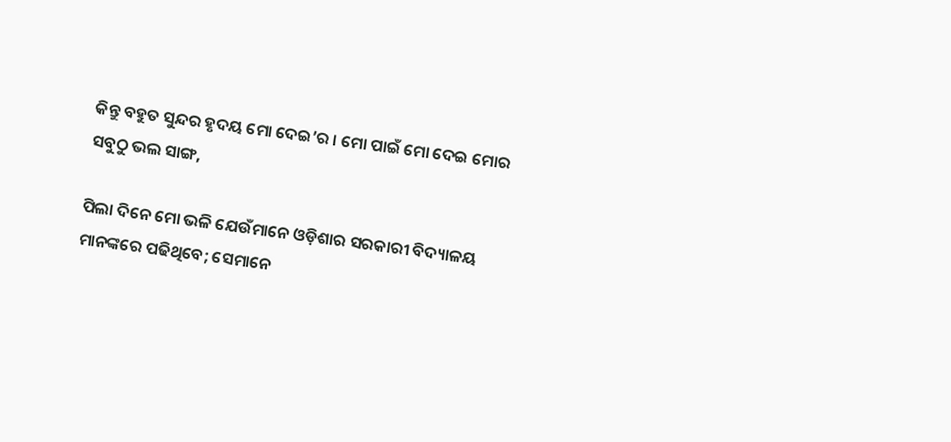କିନ୍ତୁ ବହୁତ ସୁନ୍ଦର ହୃଦୟ ମୋ ଦେଇ’ର । ମୋ ପାଇଁ ମୋ ଦେଇ ମୋର ସବୁଠୁ ଭଲ ସାଙ୍ଗ,

ପିଲା ଦିନେ ମୋ ଭଳି ଯେଉଁମାନେ ଓଡ଼ିଶାର ସରକାରୀ ବିଦ୍ୟାଳୟ ମାନଙ୍କରେ ପଢିଥିବେ; ସେମାନେ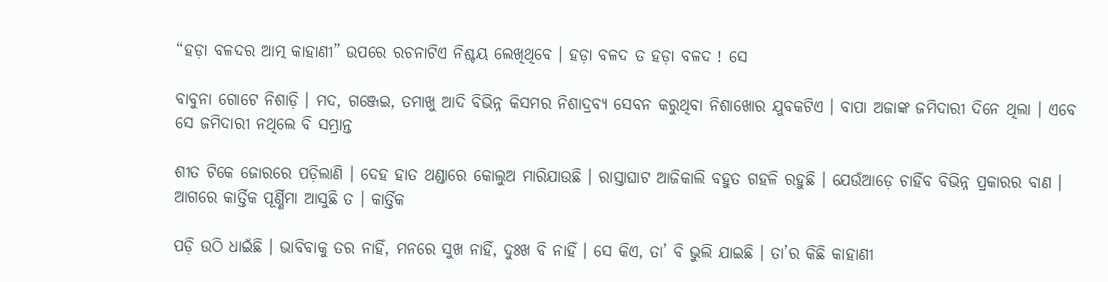“ହଡ଼ା ବଳଦର ଆତ୍ମ କାହାଣୀ” ଉପରେ ରଚନାଟିଏ ନିଶ୍ଚୟ ଲେଖିଥିବେ । ହଡ଼ା ବଳଦ ତ ହଡ଼ା ବଳଦ ! ସେ

ବାବୁନା ଗୋଟେ ନିଶାଡ଼ି । ମଦ, ଗଞ୍ଜେଇ, ତମାଖୁ ଆଦି ବିଭିନ୍ନ କିସମର ନିଶାଦ୍ରବ୍ୟ ସେବନ କରୁଥିବା ନିଶାଖୋର ଯୁବକଟିଏ । ବାପା ଅଜାଙ୍କ ଜମିଦାରୀ ଦିନେ ଥିଲା । ଏବେ ସେ ଜମିଦାରୀ ନଥିଲେ ବି ସମ୍ଭ୍ରାନ୍ତ

ଶୀତ ଟିକେ ଜୋରରେ ପଡ଼ିଲାଣି । ଦେହ ହାତ ଥଣ୍ଡାରେ କୋଲୁଅ ମାରିଯାଉଛି । ରାସ୍ତାଘାଟ ଆଜିକାଲି ବହୁତ ଗହଳି ରହୁଛି । ଯେଉଁଆଡ଼େ ଚାହିଁବ ବିଭିନ୍ନ ପ୍ରକାରର ବାଣ । ଆଗରେ କାର୍ତ୍ତିକ ପୂର୍ଣ୍ଣିମା ଆସୁଛି ତ । କାର୍ତ୍ତିକ

ପଡ଼ି ଉଠି ଧାଇଁଛି । ଭାବିବାକୁ ତର ନାହିଁ, ମନରେ ସୁଖ ନାହିଁ, ଦୁଃଖ ବି ନାହିଁ । ସେ କିଏ, ତା’ ବି ଭୁଲି ଯାଇଛି । ତା’ର କିଛି କାହାଣୀ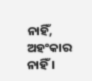ନାହିଁ, ଅହଂକାର ନାହିଁ ।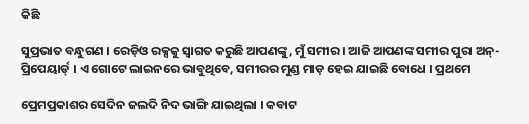କିଛି

ସୁପ୍ରଭାତ ବନ୍ଧୁଗଣ । ରେଡ଼ିଓ ରକ୍ସକୁ ସ୍ୱାଗତ କରୁଛି ଆପଣଙ୍କୁ, ମୁଁ ସମୀର । ଆଜି ଆପଣଙ୍କ ସମୀର ପୁରା ଅନ୍-ପ୍ରିପେୟାର୍ଡ୍ । ଏ ଗୋଟେ ଲାଇନରେ ଭାବୁଥିବେ, ସମୀରର ମୁଣ୍ଡ ମାଡ଼ ହେଇ ଯାଇଛି ବୋଧେ । ପ୍ରଥମେ

ପ୍ରେମପ୍ରକାଶର ସେଦିନ ଜଲଦି ନିଦ ଭାଙ୍ଗି ଯାଇଥିଲା । କବାଟ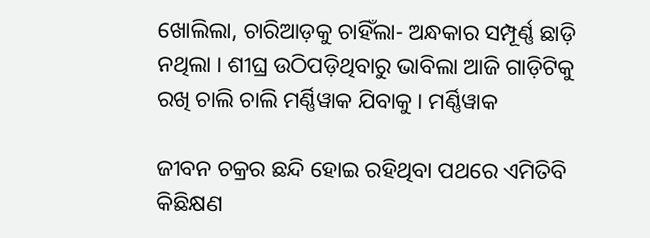ଖୋଲିଲା, ଚାରିଆଡ଼କୁ ଚାହିଁଲା- ଅନ୍ଧକାର ସମ୍ପୂର୍ଣ୍ଣ ଛାଡ଼ି ନଥିଲା । ଶୀଘ୍ର ଉଠିପଡ଼ିଥିବାରୁ ଭାବିଲା ଆଜି ଗାଡ଼ିଟିକୁ ରଖି ଚାଲି ଚାଲି ମର୍ଣ୍ଣିୱାକ ଯିବାକୁ । ମର୍ଣ୍ଣିୱାକ

ଜୀବନ ଚକ୍ରର ଛନ୍ଦି ହୋଇ ରହିଥିବା ପଥରେ ଏମିତିବି କିଛିକ୍ଷଣ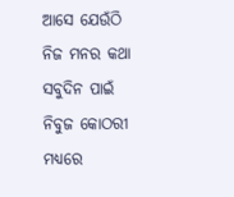ଆସେ ଯେଉଁଠି ନିଜ ମନର କଥା ସବୁଦିନ ପାଇଁ ନିବୁଜ କୋଠରୀ ମଧ୍ୟରେ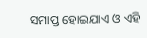ସମାପ୍ତ ହୋଇଯାଏ ଓ ଏହି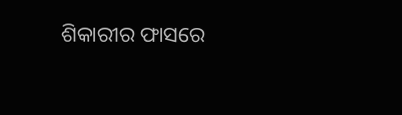ଶିକାରୀର ଫାସରେ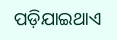ପଡ଼ିଯାଇଥାଏ